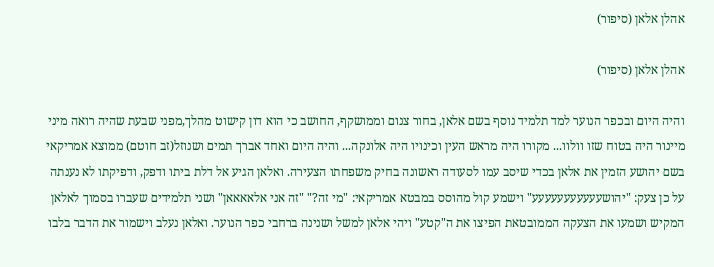אהלן אלאן (סיפור)

אהלן אלאן (סיפור)

והיה היום ובכפר הנוער למד תלמיד נוסף בשם אלאן, בחור צנום וממושקף, החושב כי הוא דון קישוט מהלך,מפני שבעת שהיה רואה מיני מיינור היה בטוח שזו וולוו... מקורו היה מראש העין וכינויו היה אלונקה... והיה היום ואחד אברך תמים ושנוזל(זב חוטם) ממוצא אמריקאי בשם יהושע הזמין את אלאן בכדי שיסב עמו לסעודה ראשונה בחיק משפחתו הצעירה. ואלאן הגיע אל דלת ביתו ודפק, ודפיקתו לא נענתה על כן צעק: "יהושעעעעעעעעעעע" וישמע קול מהוסס במבטא אמריקאי: "מי זה?" "זה אני אלאאאאן" ושני תלמידים שעברו בסמוך לאלאן המקיש ושמעו את הצעקה הממובטאת הפיצו את ה"קטע" ויהי אלאן למשל ושנינה ברחבי כפר הנוער. ואלאן נעלב וישמור את הדבר בלבו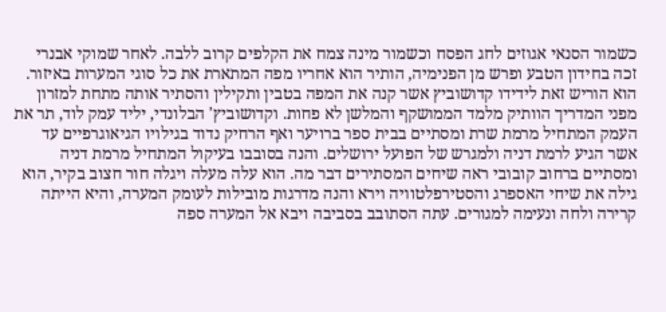כשמור הסנאי אגוזים לחג הפסח וכשמור מינה צמח את הקלפים קרוב ללבה. לאחר שמוקי אבנרי זכה בחידון הטבע ופרש מן הפנימיה, הותיר הוא אחריו מפה המתארת את כל סוגי המערות באיזור. הוא הוריש זאת לידידו קדושוביץ אשר קנה את המפה בטבין ותקילין והסתיר אותה מתחת למזרון מפני המדריך הוותיק מלמד הממושקף והמלשן לא פחות. וקדושוביץ' הבלונדי, יליד עמק לוד, תר את העמק המתחיל מרמת שרת ומסתיים בבית ספר ברויער ואף הרחיק נדוד בגילויו הגיאוגרפיים עד אשר הגיע לרמת דניה ולמגרש של הפועל ירושלים. והנה בסובבו בעיקול המתחיל מרמת דניה ומסתיים ברחוב קובובי ראה שיחים המסתירים דבר מה. הוא עלה מעלה ויגלה חור חצוב בקיר, הוא גילה את שיחי האספרג והסטירפלטוויה וירא והנה מדרגות מובילות לעומק המערה, והיא הייתה קרירה ולחה ונעימה למגורים. עתה הסתובב בסביבה ויבא אל המערה ספה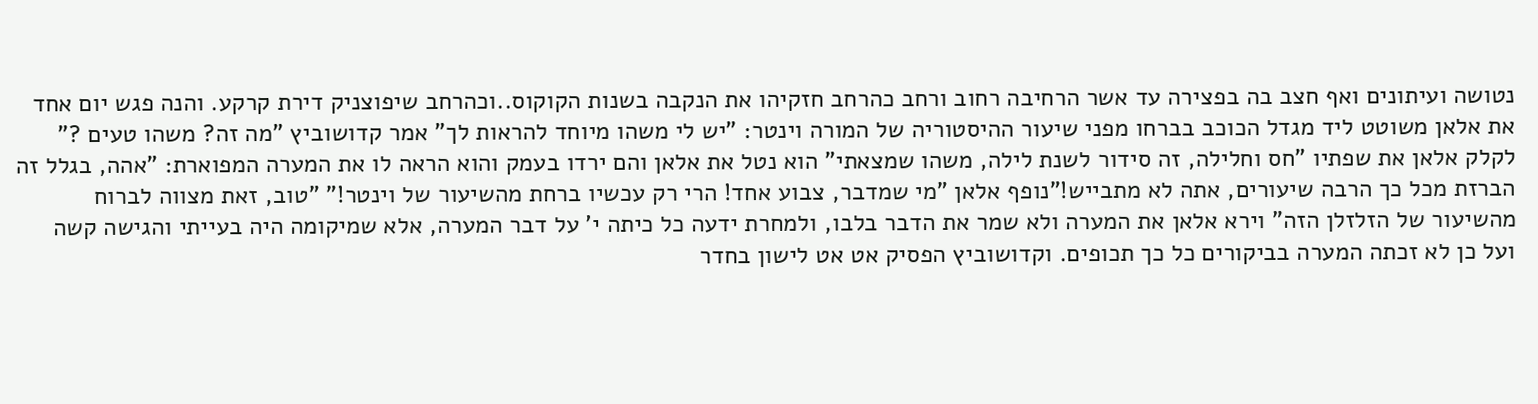נטושה ועיתונים ואף חצב בה בפצירה עד אשר הרחיבה רחוב ורחב כהרחב חזקיהו את הנקבה בשנות הקוקוס..וכהרחב שיפוצניק דירת קרקע. והנה פגש יום אחד את אלאן משוטט ליד מגדל הכוכב בברחו מפני שיעור ההיסטוריה של המורה וינטר: "יש לי משהו מיוחד להראות לך" אמר קדושוביץ "מה זה? משהו טעים ?" לקלק אלאן את שפתיו "חס וחלילה, זה סידור לשנת לילה, משהו שמצאתי" הוא נטל את אלאן והם ירדו בעמק והוא הראה לו את המערה המפוארת: "אהה, בגלל זה הברזת מכל כך הרבה שיעורים, אתה לא מתבייש!"נופף אלאן "מי שמדבר, צבוע אחד! הרי רק עכשיו ברחת מהשיעור של וינטר!" "טוב, זאת מצווה לברוח מהשיעור של הזלזלן הזה" וירא אלאן את המערה ולא שמר את הדבר בלבו, ולמחרת ידעה כל כיתה י' על דבר המערה, אלא שמיקומה היה בעייתי והגישה קשה ועל כן לא זכתה המערה בביקורים כל כך תכופים. וקדושוביץ הפסיק אט אט לישון בחדר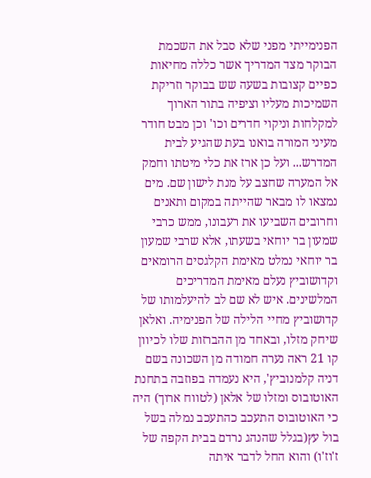הפנימייתי מפני שלא סבל את השכמת הבוקר מצד המדריך אשר כללה מחיאות כפיים קצובות בשעה שש בבוקר וזריקת השמיכות מעליו וציפיה בתור הארוך למקלחות וניקוי חדרים וכו' וכן מבט חודר מעיני המורה בואנו בעת שהגיע לבית המדרש... ועל כן ארז את כלי מיטתו וחמק אל המערה שחצב על מנת לישון שם. מים נמצאו לו מבאר שהייתה במקום ותאנים וחרובים השביעו את רעבונו, ממש כרבי שמעון בר יוחאי בשעתו, אלא שרבי שמעון בר יוחאי נמלט מאימת הקלגסים הרומאים וקדושוביץ נעלם מאימת המדריכים המלשינים. איש לא שם לב להיעלמותו של קדושוביץ מחיי הלילה של הפנימיה. ואלאן שיחק מזלו, ובאחד מן ההברזות שלו לכיוון קו 21 ראה נערה חמודה מן השכונה בשם דניה קלמנוביץ', היא נעמדה בפוזבה בתחנת האוטובוס ומזלו של אלאן (לטווח ארוך) היה כי האוטובוס התעכב כהתעכב נמלה בשל בול עץ(בגלל שהנהג נרדם בבית הקפה של ז'וז'ו) והוא החל לדבר איתה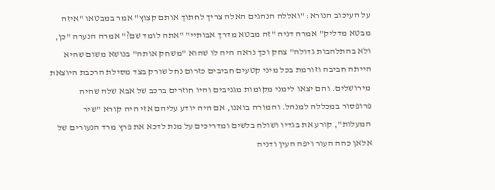על העיכוב הנורא: "ואללה הנהגים האלה צריך לחתוך אותם קצוץ" אמר במבטאו "איזה מבטא מדליק" אמרה דניה "זה מבטא מדרך אבותיי" "אתה לומד שם?" אמרה הנערה "כן, ולא בהתלהבות גדולה" צחק וכך נראה היה לו שהוא "משחק אותה" בנושא משום שהיא הייתה חביבה וזורמת בכל מיני קטעים חביבים כזרום נחל שורק בצד מסילת הרכבת היוצאת מירושלים. והם יצאו לימני מקומות מגניבים והיו חוזרים ברכב של אבא שלה שהיה פרופסור במכללה למנהל. והמורה בואנו, אם היה יודע עליהם אזי היה קורא "שיר המעלות", קורע את בגדיו ושולח בלשים ומדריכים על מנת לדכא את פרץ מרד הנעורים של אלאן כהה העור ויפה העין ודניה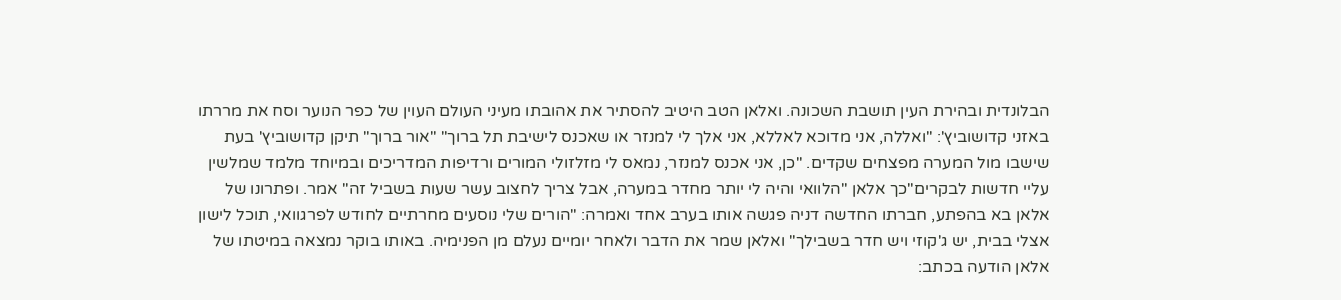הבלונדית ובהירת העין תושבת השכונה. ואלאן הטב היטיב להסתיר את אהובתו מעיני העולם העוין של כפר הנוער וסח את מררתו באזני קדושוביץ': "ואללה, אני מדוכא לאללא, אני אלך לי למנזר או שאכנס לישיבת תל ברוך" "אור ברוך" תיקן קדושוביץ' בעת שישבו מול המערה מפצחים שקדים. "כן, אני אכנס למנזר, נמאס לי מזלזולי המורים ורדיפות המדריכים ובמיוחד מלמד שמלשין עליי חדשות לבקרים"כך אלאן "הלוואי והיה לי יותר מחדר במערה, אבל צריך לחצוב עשר שעות בשביל זה" אמר. ופתרונו של אלאן בא בהפתע, חברתו החדשה דניה פגשה אותו בערב אחד ואמרה: "הורים שלי נוסעים מחרתיים לחודש לפרגוואי, תוכל לישון אצלי בבית, יש ג'קוזי ויש חדר בשבילך" ואלאן שמר את הדבר ולאחר יומיים נעלם מן הפנימיה. באותו בוקר נמצאה במיטתו של אלאן הודעה בכתב: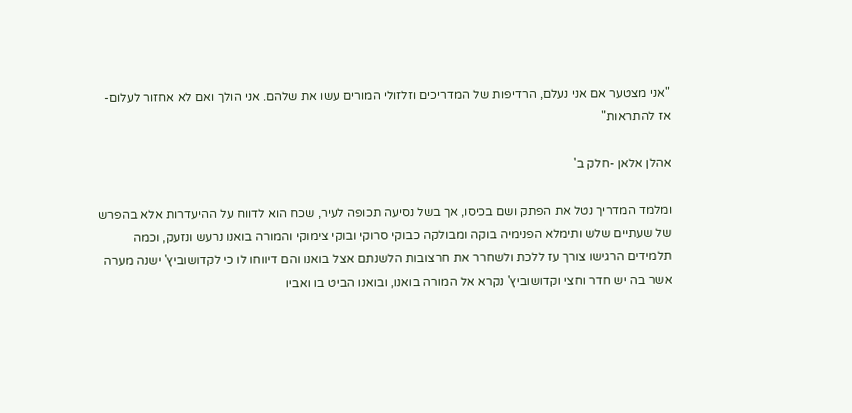"אני מצטער אם אני נעלם, הרדיפות של המדריכים וזלזולי המורים עשו את שלהם. אני הולך ואם לא אחזור לעלום-אז להתראות"

אהלן אלאן -חלק ב'

ומלמד המדריך נטל את הפתק ושם בכיסו, אך בשל נסיעה תכופה לעיר, שכח הוא לדווח על ההיעדרות אלא בהפרש של שעתיים שלש ותימלא הפנימיה בוקה ומבולקה כבוקי סרוקי ובוקי צימוקי והמורה בואנו נרעש ונזעק, וכמה תלמידים הרגישו צורך עז ללכת ולשחרר את חרצובות הלשנתם אצל בואנו והם דיווחו לו כי לקדושוביץ' ישנה מערה אשר בה יש חדר וחצי וקדושוביץ' נקרא אל המורה בואנו, ובואנו הביט בו ואביו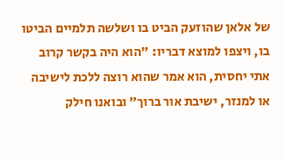של אלאן שהוזעק הביט בו ושלשה תלמיים הביטו בו, ויצפו למוצא דבריו: "הוא היה בקשר קרוב אתי יחסית, הוא אמר שהוא רוצה ללכת לישיבה או למנזר, ישיבת אור ברוך" ובואנו חילק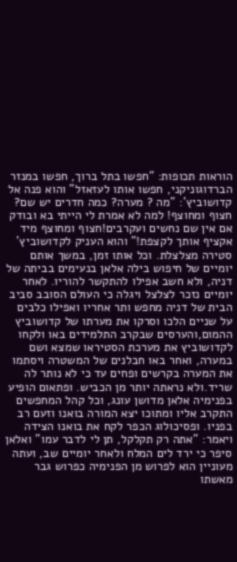הוראות תכופות: "חפשו בתל ברוך, חפשו במנזר הברדוגוניקני, חפשו אותו לעזאזל" והוא פנה אל קדושוביץ': "מה ? מערה? כמה חדרים יש שם? חצוף ומחוצף! למה לא אמרת לי הייתי בא ובודק אם אין שם נחשים ועקרבים!חצוף ומחוצף מיד אקציף אותך לקצפת!" והוא העניק לקדושוביץ' סטירה מצלצלת. וכל אותו זמן, במשך אותם יומיים של חיפוש בילה אלאן בנעימים בביתה של דניה, ולא חשב אפילו להתקשר להוריו. לאחר יומיים נזכר לצלצל ויגלה כי העולם הסובב סביב הבית של דניה מחפש ותר אחריו ואפילו כלבים על שניים הלכו וסרקו את מערתו של קדושוביץ ההמום,והערסים שבקרב התלמידים באו ולקחו לקדושוביץ את מערכת הסטיראו שמצא ושם במערה, ואחר באו חבלנים של המשטרה ויסתמו את המערה בקרשים ופחים עד כי לא נותר לה שריד.ולא נראתה יותר מן הכביש. ופתאום הופיע בפנימיה אלאן מדושן עונג, וכל קהל המחפשים התקרב אליו ומתוכו יצא המורה בואנו וזעם רב בפניו. ופסיכולוג הכפר לקח את בואנו הצידה ויאמר: "אתה רק תקלקל, תן לי לדבר עמו" ואלאן סיפר כי ירד לים המלח ולאחר יומיים שב, ועתה מעוניין הוא לפרוש מן הפנימיה כפרוש גבר מאשתו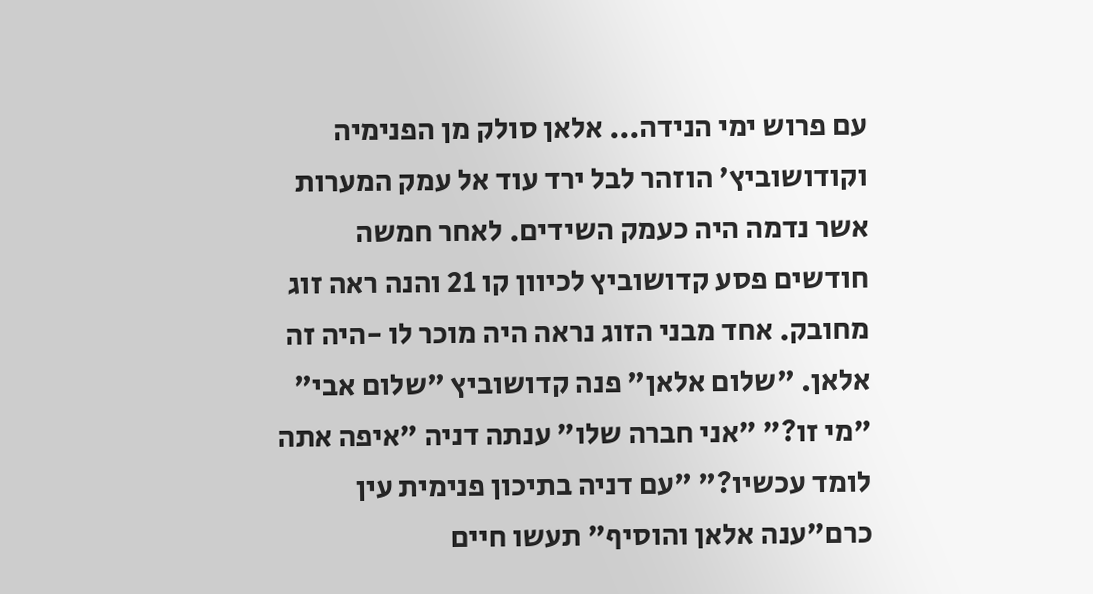עם פרוש ימי הנידה... אלאן סולק מן הפנימיה וקודושוביץ' הוזהר לבל ירד עוד אל עמק המערות אשר נדמה היה כעמק השידים. לאחר חמשה חודשים פסע קדושוביץ לכיוון קו 21 והנה ראה זוג מחובק. אחד מבני הזוג נראה היה מוכר לו -היה זה אלאן. "שלום אלאן" פנה קדושוביץ "שלום אבי" "מי זו?" "אני חברה שלו" ענתה דניה "איפה אתה לומד עכשיו?" "עם דניה בתיכון פנימית עין כרם"ענה אלאן והוסיף" תעשו חיים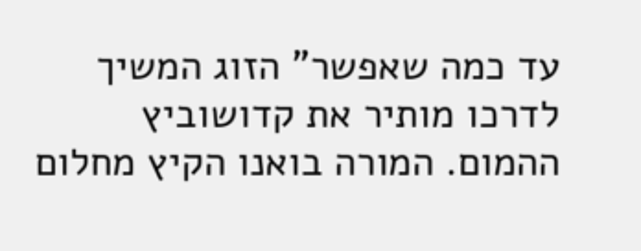עד כמה שאפשר" הזוג המשיך לדרכו מותיר את קדושוביץ ההמום. המורה בואנו הקיץ מחלום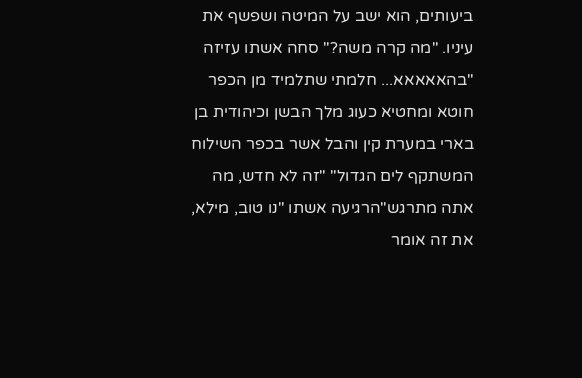ביעותים, הוא ישב על המיטה ושפשף את עיניו. "מה קרה משה?" סחה אשתו עזיזה "בהאאאאא... חלמתי שתלמיד מן הכפר חוטא ומחטיא כעוג מלך הבשן וכיהודית בן בארי במערת קין והבל אשר בכפר השילוח המשתקף לים הגדול" "זה לא חדש, מה אתה מתרגש"הרגיעה אשתו "נו טוב, מילא, את זה אומר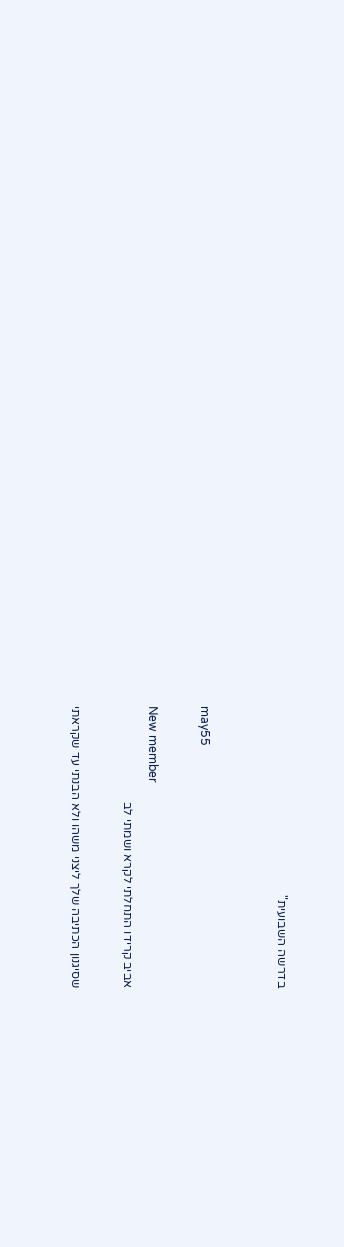בדרשה השבועית"


may55

New member
אביב קרידו התחלתי לקרא ושמתי לב

שסיגנון הכתיבה שלך ליצני משהו ולא הבנתי עד שקראתי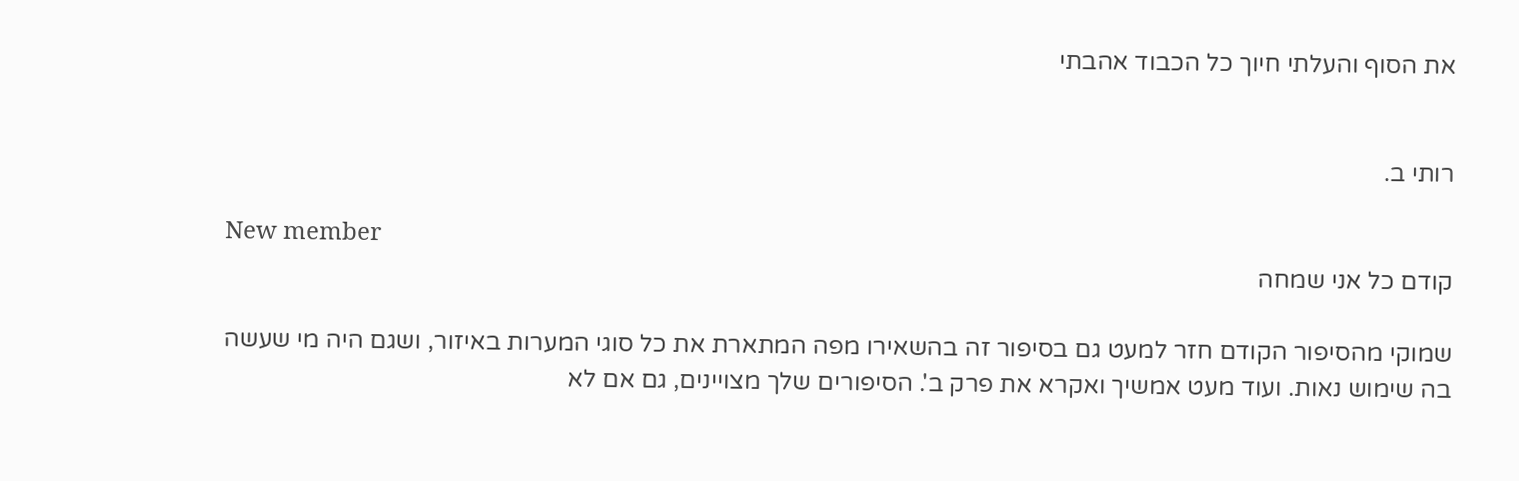את הסוף והעלתי חיוך כל הכבוד אהבתי


רותי ב.

New member
קודם כל אני שמחה

שמוקי מהסיפור הקודם חזר למעט גם בסיפור זה בהשאירו מפה המתארת את כל סוגי המערות באיזור, ושגם היה מי שעשה בה שימוש נאות. ועוד מעט אמשיך ואקרא את פרק ב'. הסיפורים שלך מצויינים, גם אם לא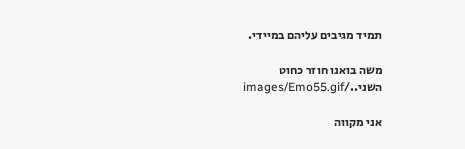תמיד מגיבים עליהם במיידי.

משה בואנו חוזר כחוט השני../images/Emo55.gif

אני מקווה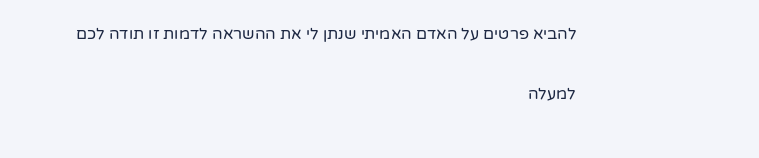להביא פרטים על האדם האמיתי שנתן לי את ההשראה לדמות זו תודה לכם

למעלה